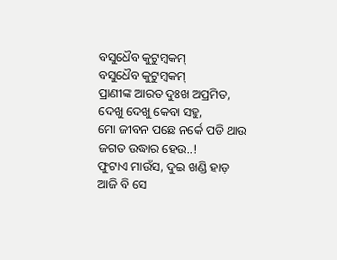ବସୁଧୈବ କୁଟୁମ୍ବକମ୍
ବସୁଧୈବ କୁଟୁମ୍ବକମ୍
ପ୍ରାଣୀଙ୍କ ଆରତ ଦୁଃଖ ଅପ୍ରମିତ,
ଦେଖୁ ଦେଖୁ କେବା ସହୁ,
ମୋ ଜୀବନ ପଛେ ନର୍କେ ପଡି ଥାଉ
ଜଗତ ଉଦ୍ଧାର ହେଉ..!
ଫୁଟାଏ ମାଉଁସ, ଦୁଇ ଖଣ୍ଡି ହାଡ଼
ଆଜି ବି ସେ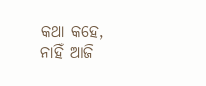କଥା କହେ,
ନାହିଁ ଆଜି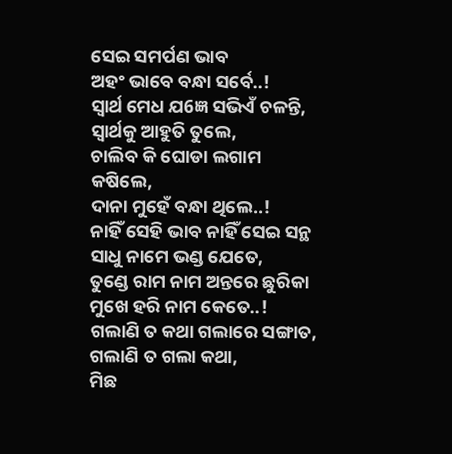ସେଇ ସମର୍ପଣ ଭାବ
ଅହଂ ଭାବେ ବନ୍ଧା ସର୍ବେ..!
ସ୍ୱାର୍ଥ ମେଧ ଯ6ଜ୍ଞ ସଭିଏଁ ଚଳନ୍ତି,
ସ୍ୱାର୍ଥକୁ ଆହୁତି ତୁଲେ,
ଚାଲିବ କି ଘୋଡା ଲଗାମ କଷିଲେ,
ଦାନା ମୁହେଁ ବନ୍ଧା ଥିଲେ..!
ନାହିଁ ସେହି ଭାବ ନାହିଁ ସେଇ ସନ୍ଥ
ସାଧୁ ନାମେ ଭଣ୍ଡ ଯେତେ,
ତୁଣ୍ଡେ ରାମ ନାମ ଅନ୍ତରେ ଛୁରିକା
ମୁଖେ ହରି ନାମ କେତେ..!
ଗଲାଣି ତ କଥା ଗଲାରେ ସଙ୍ଗାତ,
ଗଲାଣି ତ ଗଲା କଥା,
ମିଛ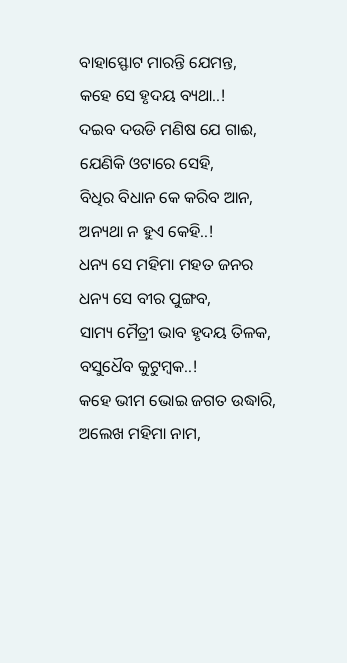ବାହାସ୍ଫୋଟ ମାରନ୍ତି ଯେମନ୍ତ,
କହେ ସେ ହୃଦୟ ବ୍ୟଥା..!
ଦଇବ ଦଉଡି ମଣିଷ ଯେ ଗାଈ,
ଯେଣିକି ଓଟାରେ ସେହି,
ବିଧିର ବିଧାନ କେ କରିବ ଆନ,
ଅନ୍ୟଥା ନ ହୁଏ କେହି..!
ଧନ୍ୟ ସେ ମହିମା ମହତ ଜନର
ଧନ୍ୟ ସେ ବୀର ପୁଙ୍ଗବ,
ସାମ୍ୟ ମୈତ୍ରୀ ଭାବ ହୃଦୟ ତିଳକ,
ବସୁଧୈବ କୁଟୁମ୍ବକ..!
କହେ ଭୀମ ଭୋଇ ଜଗତ ଉଦ୍ଧାରି,
ଅଲେଖ ମହିମା ନାମ,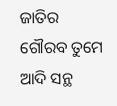ଜାତିର ଗୌରବ ତୁମେ ଆଦି ସନ୍ଥ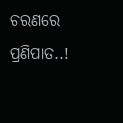ଚରଣରେ ପ୍ରଣିପାତ..!